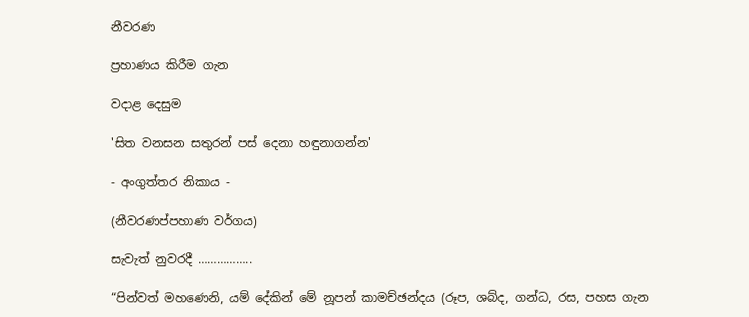නීවරණ

ප්‍රහාණය කිරීම ගැන

වදාළ දෙසුම

'සිත වනසන සතුරන් පස් දෙනා හඳුනාගන්න'

- අංගුත්තර නිකාය -

(නීවරණප්පහාණ වර්ගය)

සැවැත් නුවරදී ……………..

“පින්වත් මහණෙනි, යම් දේකින් මේ නූපන් කාමච්ඡන්දය (රූප, ශබ්ද, ගන්ධ, රස, පහස ගැන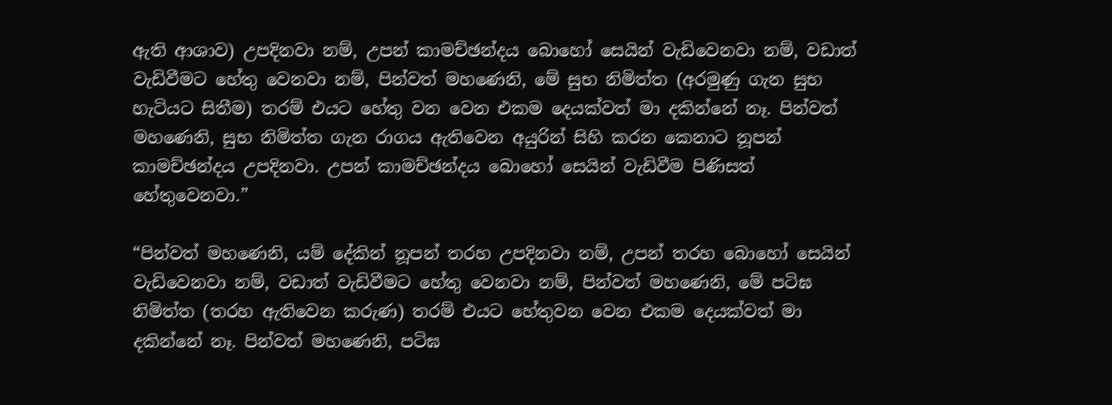ඇති ආශාව) උපදිනවා නම්, උපන් කාමච්ඡන්දය බොහෝ සෙයින් වැඩිවෙනවා නම්, වඩාත් වැඩිවීමට හේතු වෙනවා නම්, පින්වත් මහණෙනි, මේ සුභ නිමිත්ත (අරමුණු ගැන සුභ හැටියට සිතීම) තරම් එයට හේතු වන වෙන එකම දෙයක්වත් මා දකින්නේ නෑ. පින්වත් මහණෙනි, සුභ නිමිත්ත ගැන රාගය ඇතිවෙන අයුරින් සිහි කරන කෙනාට නූපන් කාමච්ඡන්දය උපදිනවා. උපන් කාමච්ඡන්දය බොහෝ සෙයින් වැඩිවීම පිණිසත් හේතුවෙනවා.”

“පින්වත් මහණෙනි, යම් දේකින් නූපන් තරහ උපදිනවා නම්, උපන් තරහ බොහෝ සෙයින් වැඩිවෙනවා නම්, වඩාත් වැඩිවීමට හේතු වෙනවා නම්, පින්වත් මහණෙනි, මේ පටිඝ නිමිත්ත (තරහ ඇතිවෙන කරුණ) තරම් එයට හේතුවන වෙන එකම දෙයක්වත් මා දකින්නේ නෑ. පින්වත් මහණෙනි, පටිඝ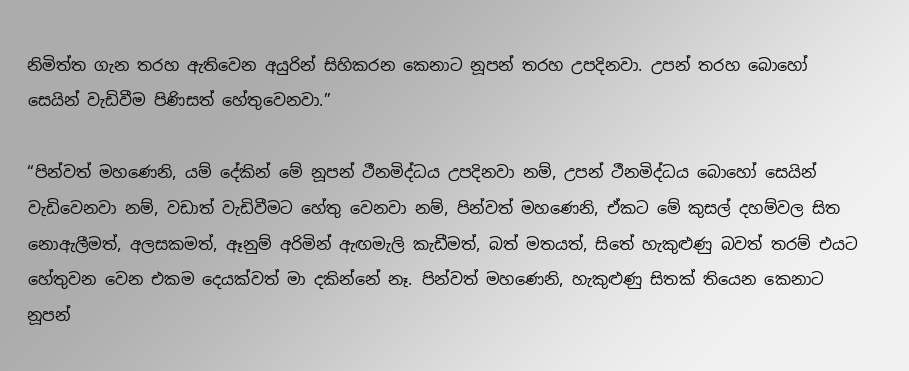නිමිත්ත ගැන තරහ ඇතිවෙන අයුරින් සිහිකරන කෙනාට නූපන් තරහ උපදිනවා. උපන් තරහ බොහෝ සෙයින් වැඩිවීම පිණිසත් හේතුවෙනවා.”

“පින්වත් මහණෙනි, යම් දේකින් මේ නූපන් ථීනමිද්ධය උපදිනවා නම්, උපන් ථීනමිද්ධය බොහෝ සෙයින් වැඩිවෙනවා නම්, වඩාත් වැඩිවීමට හේතු වෙනවා නම්, පින්වත් මහණෙනි, ඒකට මේ කුසල් දහම්වල සිත නොඇලීමත්, අලසකමත්, ඈනුම් අරිමින් ඇඟමැලි කැඩීමත්, බත් මතයත්, සිතේ හැකුළුණු බවත් තරම් එයට හේතුවන වෙන එකම දෙයක්වත් මා දකින්නේ නෑ. පින්වත් මහණෙනි, හැකුළුණු සිතක් තියෙන කෙනාට නූපන්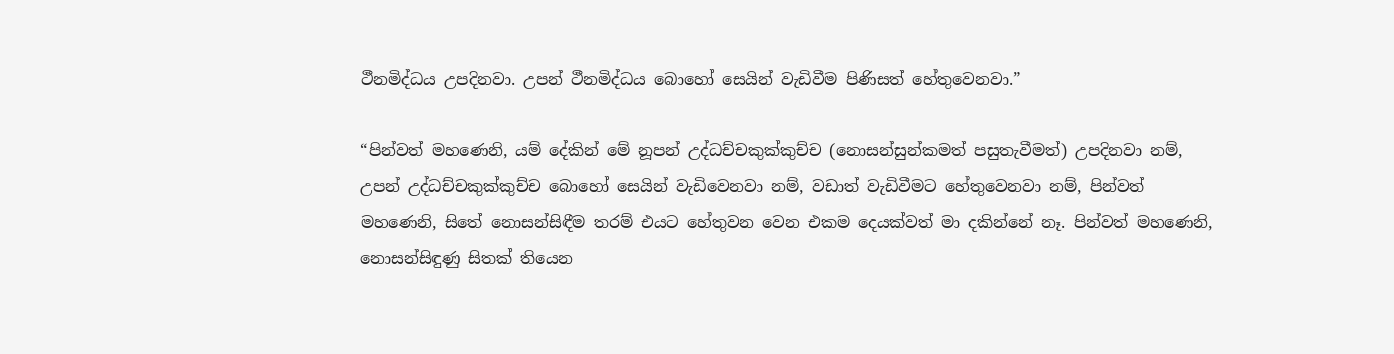ථීනමිද්ධය උපදිනවා. උපන් ථීනමිද්ධය බොහෝ සෙයින් වැඩිවීම පිණිසත් හේතුවෙනවා.”

“පින්වත් මහණෙනි, යම් දේකින් මේ නූපන් උද්ධච්චකුක්කුච්ච (නොසන්සුන්කමත් පසුතැවීමත්) උපදිනවා නම්, උපන් උද්ධච්චකුක්කුච්ච බොහෝ සෙයින් වැඩිවෙනවා නම්, වඩාත් වැඩිවීමට හේතුවෙනවා නම්, පින්වත් මහණෙනි, සිතේ නොසන්සිඳීම තරම් එයට හේතුවන වෙන එකම දෙයක්වත් මා දකින්නේ නෑ. පින්වත් මහණෙනි, නොසන්සිඳුණු සිතක් තියෙන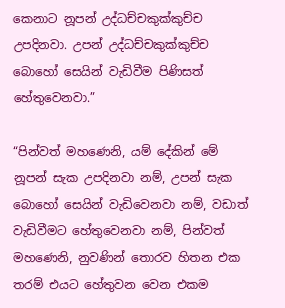කෙනාට නූපන් උද්ධච්චකුක්කුච්ච උපදිනවා. උපන් උද්ධච්චකුක්කුච්ච බොහෝ සෙයින් වැඩිවීම පිණිසත් හේතුවෙනවා.”

“පින්වත් මහණෙනි, යම් දේකින් මේ නූපන් සැක උපදිනවා නම්, උපන් සැක බොහෝ සෙයින් වැඩිවෙනවා නම්, වඩාත් වැඩිවීමට හේතුවෙනවා නම්, පින්වත් මහණෙනි, නුවණින් තොරව හිතන එක තරම් එයට හේතුවන වෙන එකම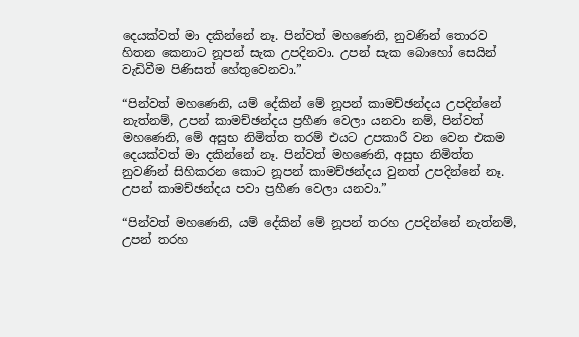දෙයක්වත් මා දකින්නේ නෑ. පින්වත් මහණෙනි, නුවණින් තොරව හිතන කෙනාට නූපන් සැක උපදිනවා. උපන් සැක බොහෝ සෙයින් වැඩිවීම පිණිසත් හේතුවෙනවා.”

“පින්වත් මහණෙනි, යම් දේකින් මේ නූපන් කාමච්ඡන්දය උපදින්නේ නැත්නම්, උපන් කාමච්ඡන්දය ප්‍රහීණ වෙලා යනවා නම්, පින්වත් මහණෙනි, මේ අසුභ නිමිත්ත තරම් එයට උපකාරී වන වෙන එකම දෙයක්වත් මා දකින්නේ නෑ. පින්වත් මහණෙනි, අසුභ නිමිත්ත නුවණින් සිහිකරන කොට නූපන් කාමච්ඡන්දය වුනත් උපදින්නේ නෑ. උපන් කාමච්ඡන්දය පවා ප්‍රහීණ වෙලා යනවා.”

“පින්වත් මහණෙනි, යම් දේකින් මේ නූපන් තරහ උපදින්නේ නැත්නම්, උපන් තරහ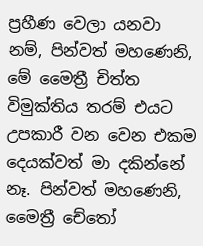ප්‍රහීණ වෙලා යනවා නම්, පින්වත් මහණෙනි, මේ මෛත්‍රී චිත්ත විමුක්තිය තරම් එයට උපකාරී වන වෙන එකම දෙයක්වත් මා දකින්නේ නෑ. පින්වත් මහණෙනි, මෛත්‍රී චේතෝ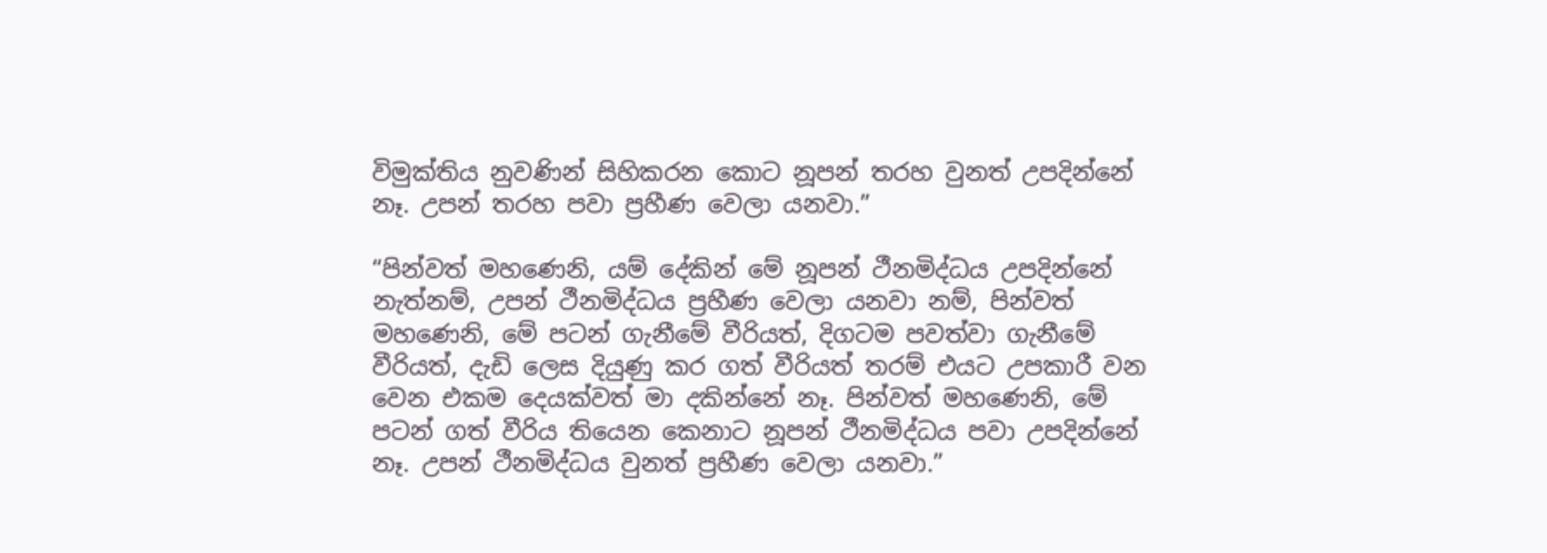විමුක්තිය නුවණින් සිහිකරන කොට නූපන් තරහ වුනත් උපදින්නේ නෑ. උපන් තරහ පවා ප්‍රහීණ වෙලා යනවා.”

“පින්වත් මහණෙනි, යම් දේකින් මේ නූපන් ථීනමිද්ධය උපදින්නේ නැත්නම්, උපන් ථීනමිද්ධය ප්‍රහීණ වෙලා යනවා නම්, පින්වත් මහණෙනි, මේ පටන් ගැනීමේ වීරියත්, දිගටම පවත්වා ගැනීමේ වීරියත්, දැඩි ලෙස දියුණු කර ගත් වීරියත් තරම් එයට උපකාරී වන වෙන එකම දෙයක්වත් මා දකින්නේ නෑ. පින්වත් මහණෙනි, මේ පටන් ගත් වීරිය තියෙන කෙනාට නූපන් ථීනමිද්ධය පවා උපදින්නේ නෑ. උපන් ථීනමිද්ධය වුනත් ප්‍රහීණ වෙලා යනවා.”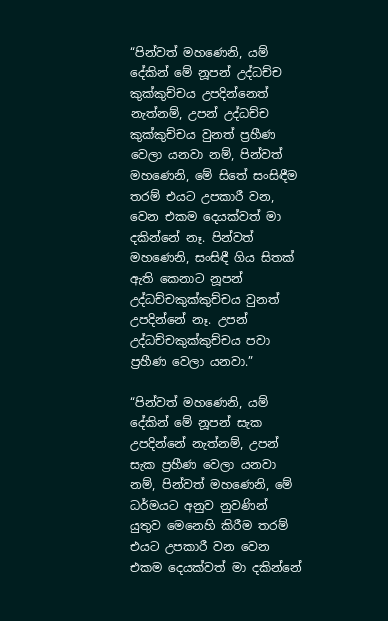“පින්වත් මහණෙනි, යම් දේකින් මේ නූපන් උද්ධච්ච කුක්කුච්චය උපදින්නෙත් නැත්නම්, උපන් උද්ධච්ච කුක්කුච්චය වුනත් ප්‍රහීණ වෙලා යනවා නම්, පින්වත් මහණෙනි, මේ සිතේ සංසිඳීම තරම් එයට උපකාරී වන, වෙන එකම දෙයක්වත් මා දකින්නේ නෑ. පින්වත් මහණෙනි, සංසිඳී ගිය සිතක් ඇති කෙනාට නූපන් උද්ධච්චකුක්කුච්චය වුනත් උපදින්නේ නෑ. උපන් උද්ධච්චකුක්කුච්චය පවා ප්‍රහීණ වෙලා යනවා.”

“පින්වත් මහණෙනි, යම් දේකින් මේ නූපන් සැක උපදින්නේ නැත්නම්, උපන් සැක ප්‍රහීණ වෙලා යනවා නම්, පින්වත් මහණෙනි, මේ ධර්මයට අනුව නුවණින් යුතුව මෙනෙහි කිරීම තරම් එයට උපකාරී වන වෙන එකම දෙයක්වත් මා දකින්නේ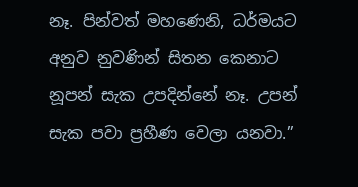නෑ. පින්වත් මහණෙනි, ධර්මයට අනුව නුවණින් සිතන කෙනාට නූපන් සැක උපදින්නේ නෑ. උපන් සැක පවා ප්‍රහීණ වෙලා යනවා.”